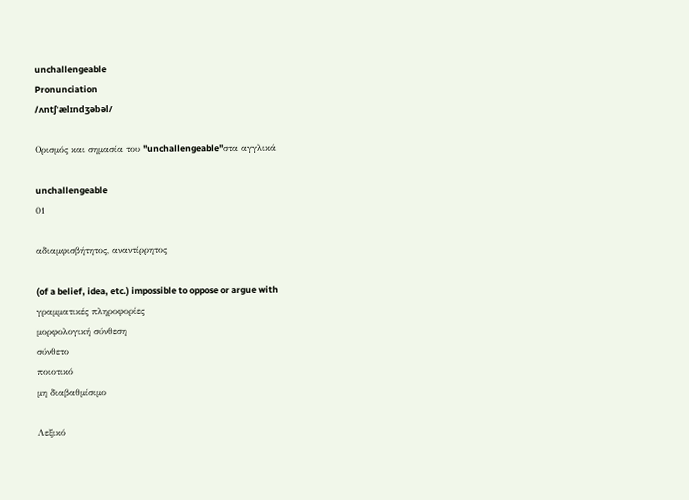unchallengeable
Pronunciation
/ʌntʃˈælɪndʒəbəl/

Ορισμός και σημασία του "unchallengeable"στα αγγλικά

unchallengeable
01

αδιαμφισβήτητος, αναντίρρητος

(of a belief, idea, etc.) impossible to oppose or argue with
γραμματικές πληροφορίες
μορφολογική σύνθεση
σύνθετο
ποιοτικό
μη διαβαθμίσιμο

Λεξικό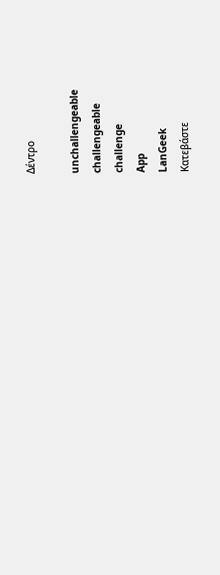Δέντρο

unchallengeable
challengeable
challenge
App
LanGeek
Κατεβάστε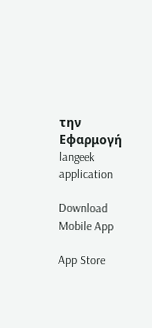την Εφαρμογή
langeek application

Download Mobile App

App Store